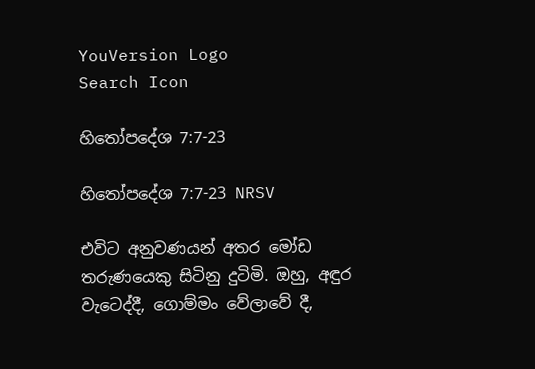YouVersion Logo
Search Icon

හිතෝපදේශ 7:7-23

හිතෝපදේශ 7:7-23 NRSV

එවිට අනුවණයන් අතර මෝඩ තරුණයෙකු සිටිනු දුටිමි. ඔහු, අඳුර වැටෙද්දී, ගොම්මං වේලාවේ දී,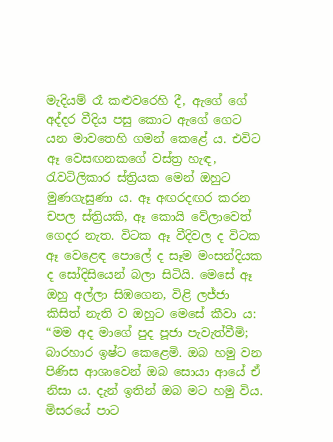මැදියම් රෑ කළුවරෙහි දී, ඇගේ ගේ අද්දර වීදිය පසු කොට ඇගේ ගෙට යන මාවතෙහි ගමන් කෙළේ ය. එවිට ඈ වෙසඟනකගේ වස්ත්‍ර හැඳ, රැවටිලිකාර ස්ත්‍රියක මෙන් ඔහුට මුණගැසුණා ය. ඈ අඟරදඟර කරන චපල ස්ත්‍රියකි, ඈ කොයි වේලාවෙත් ගෙදර නැත. විටක ඈ වීදිවල ද විටක ඈ වෙළෙඳ පොලේ ද සෑම මංසන්දියක ද සෝදිසියෙන් බලා සිටියි. මෙසේ ඈ ඔහු අල්ලා සිඹගෙන, විළි ලජ්ජා කිසිත් නැති ව ඔහුට මෙසේ කීවා ය: “මම අද මාගේ පුද පූජා පැවැත්වීමි; බාරහාර ඉෂ්ට කෙළෙමි. ඔබ හමු වන පිණිස ආශාවෙන් ඔබ සොයා ආයේ ඒ නිසා ය. දැන් ඉතින් ඔබ මට හමු විය. මිසරයේ පාට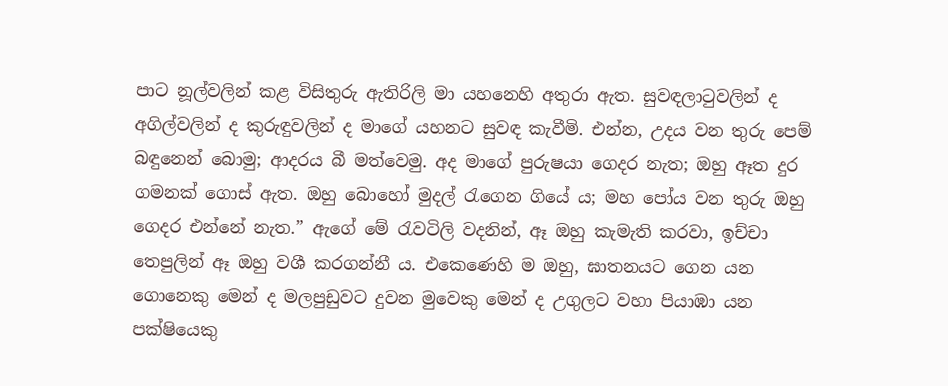පාට නූල්වලින් කළ විසිතුරු ඇතිරිලි මා යහනෙහි අතුරා ඇත. සුවඳලාටුවලින් ද අගිල්වලින් ද කුරුඳුවලින් ද මාගේ යහනට සුවඳ කැවීමි. එන්න, උදය වන තුරු පෙම් බඳුනෙන් බොමු; ආදරය බී මත්වෙමු. අද මාගේ පුරුෂයා ගෙදර නැත; ඔහු ඈත දුර ගමනක් ගොස් ඇත. ඔහු බොහෝ මුදල් රැගෙන ගියේ ය; මහ පෝය වන තුරු ඔහු ගෙදර එන්නේ නැත.” ඇගේ මේ රැවටිලි වදනින්, ඈ ඔහු කැමැති කරවා, ඉච්චා තෙපුලින් ඈ ඔහු වශී කරගන්නී ය. එකෙණෙහි ම ඔහු, ඝාතනයට ගෙන යන ගොනෙකු මෙන් ද මලපුඩුවට දුවන මුවෙකු මෙන් ද උගුලට වහා පියාඹා යන පක්ෂියෙකු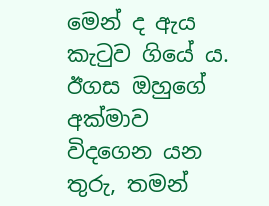මෙන් ද ඇය කැටුව ගියේ ය. ඊගස ඔහුගේ අක්මාව විදගෙන යන තුරු, තමන්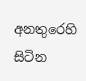අනතුරෙහි සිටින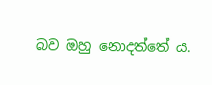බව ඔහු නොදත්තේ ය.